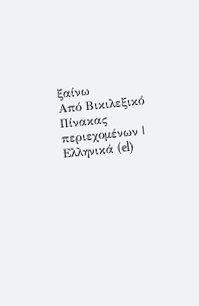ξαίνω
Από Βικιλεξικό
Πίνακας περιεχομένων |
Ελληνικά (el)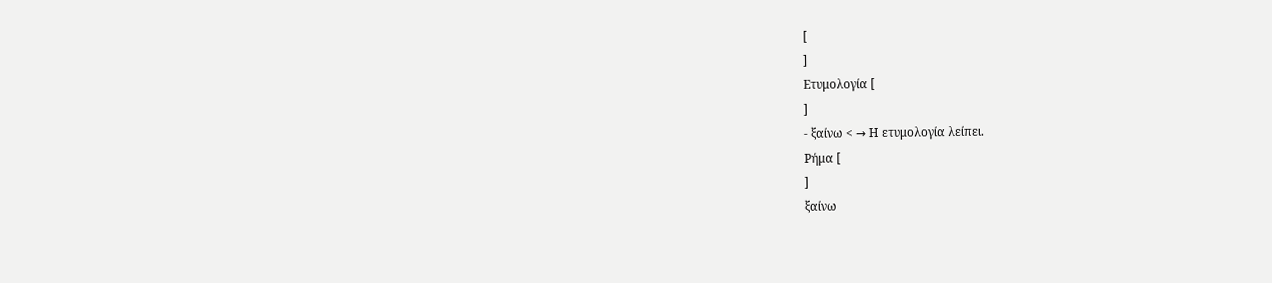[
]
Ετυμολογία [
]
- ξαίνω < → Η ετυμολογία λείπει.
Ρήμα [
]
ξαίνω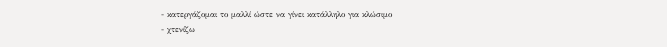- κατεργάζομαι το μαλλί ώστε να γίνει κατάλληλο για κλώσιμο
- χτενίζω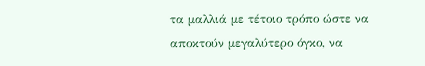τα μαλλιά με τέτοιο τρόπο ώστε να αποκτούν μεγαλύτερο όγκο, να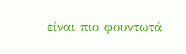είναι πιο φουντωτά